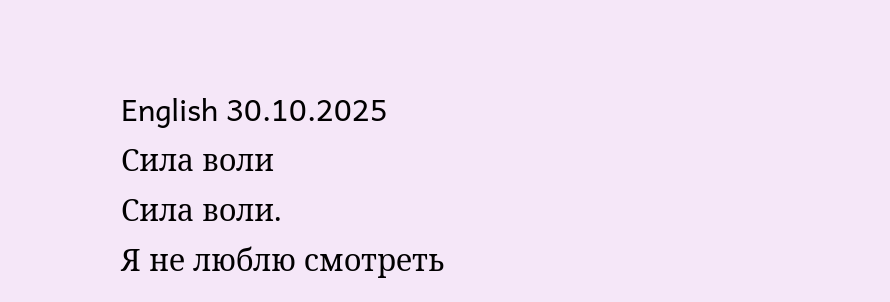English 30.10.2025
Сила воли
Сила воли.
Я не люблю смотреть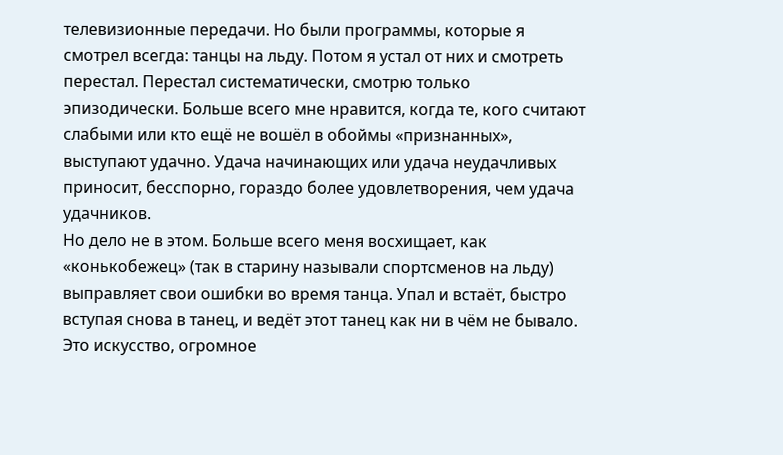телевизионные передачи. Но были программы, которые я смотрел всегда: танцы на льду. Потом я устал от них и смотреть перестал. Перестал систематически, смотрю только эпизодически. Больше всего мне нравится, когда те, кого считают слабыми или кто ещё не вошёл в обоймы «признанных», выступают удачно. Удача начинающих или удача неудачливых приносит, бесспорно, гораздо более удовлетворения, чем удача удачников.
Но дело не в этом. Больше всего меня восхищает, как «конькобежец» (так в старину называли спортсменов на льду) выправляет свои ошибки во время танца. Упал и встаёт, быстро вступая снова в танец, и ведёт этот танец как ни в чём не бывало. Это искусство, огромное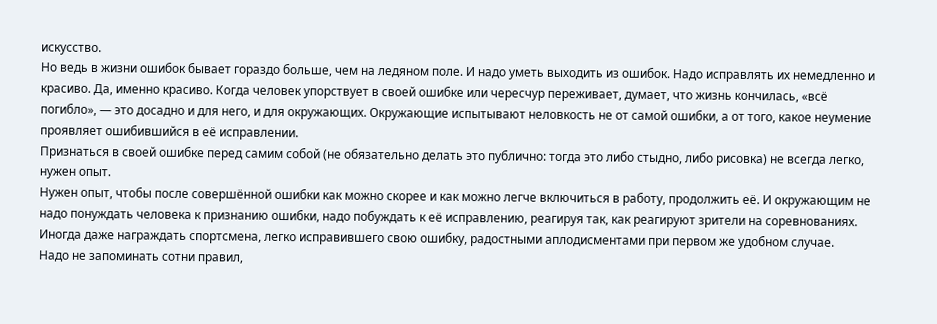искусство.
Но ведь в жизни ошибок бывает гораздо больше, чем на ледяном поле. И надо уметь выходить из ошибок. Надо исправлять их немедленно и красиво. Да, именно красиво. Когда человек упорствует в своей ошибке или чересчур переживает, думает, что жизнь кончилась, «всё погибло», — это досадно и для него, и для окружающих. Окружающие испытывают неловкость не от самой ошибки, а от того, какое неумение проявляет ошибившийся в её исправлении.
Признаться в своей ошибке перед самим собой (не обязательно делать это публично: тогда это либо стыдно, либо рисовка) не всегда легко, нужен опыт.
Нужен опыт, чтобы после совершённой ошибки как можно скорее и как можно легче включиться в работу, продолжить её. И окружающим не надо понуждать человека к признанию ошибки, надо побуждать к её исправлению, реагируя так, как реагируют зрители на соревнованиях. Иногда даже награждать спортсмена, легко исправившего свою ошибку, радостными аплодисментами при первом же удобном случае.
Надо не запоминать сотни правил,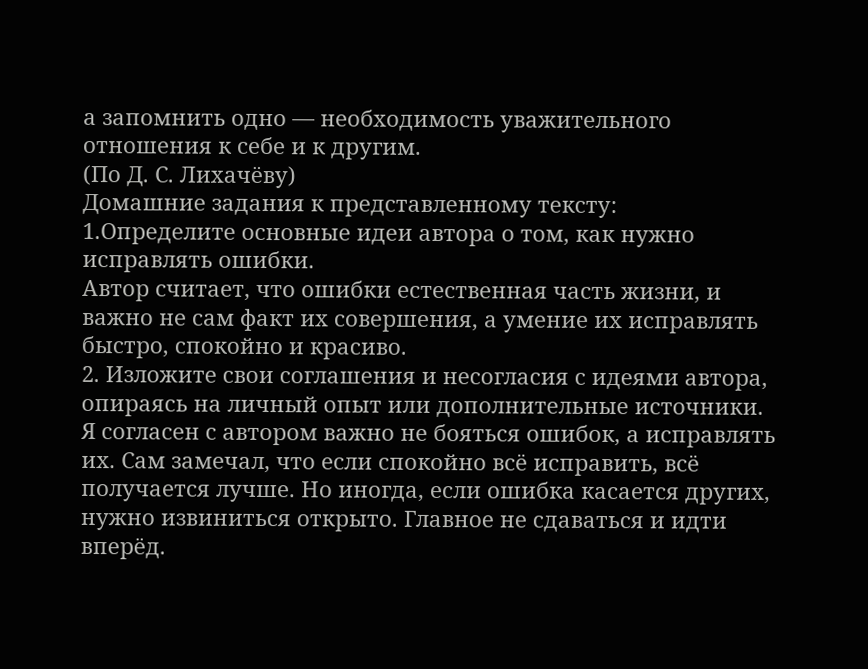а запомнить одно — необходимость уважительного отношения к себе и к другим.
(По Д. С. Лихачёву)
Домашние задания к представленному тексту:
1.Определите основные идеи автора о том, как нужно исправлять ошибки.
Автор считает, что ошибки естественная часть жизни, и важно не сам факт их совершения, а умение их исправлять быстро, спокойно и красиво.
2. Изложите свои соглашения и несогласия с идеями автора, опираясь на личный опыт или дополнительные источники.
Я согласен с автором важно не бояться ошибок, а исправлять их. Сам замечал, что если спокойно всё исправить, всё получается лучше. Но иногда, если ошибка касается других, нужно извиниться открыто. Главное не сдаваться и идти вперёд.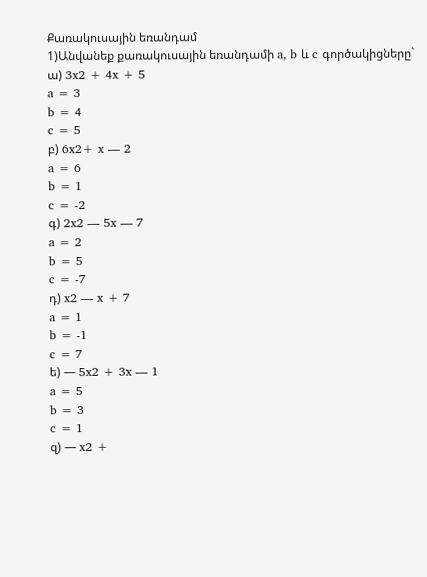Քառակուսային եռանդամ
1)Անվանեք քառակուսային եռանդամի a, b և c գործակիցները`
ա) 3x2 + 4x + 5
a = 3
b = 4
c = 5
բ) 6x2+ x — 2
a = 6
b = 1
c = -2
գ) 2x2 — 5x — 7
a = 2
b = 5
c = -7
դ) x2 — x + 7
a = 1
b = -1
c = 7
ե) — 5x2 + 3x — 1
a = 5
b = 3
c = 1
զ) — x2 +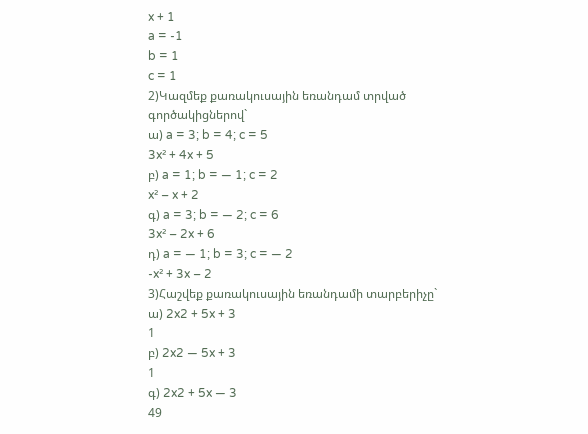x + 1
a = -1
b = 1
c = 1
2)Կազմեք քառակուսային եռանդամ տրված գործակիցներով`
ա) a = 3; b = 4; c = 5
3x² + 4x + 5
բ) a = 1; b = — 1; c = 2
x² – x + 2
գ) a = 3; b = — 2; c = 6
3x² – 2x + 6
դ) a = — 1; b = 3; c = — 2
-x² + 3x – 2
3)Հաշվեք քառակուսային եռանդամի տարբերիչը`
ա) 2x2 + 5x + 3
1
բ) 2x2 — 5x + 3
1
գ) 2x2 + 5x — 3
49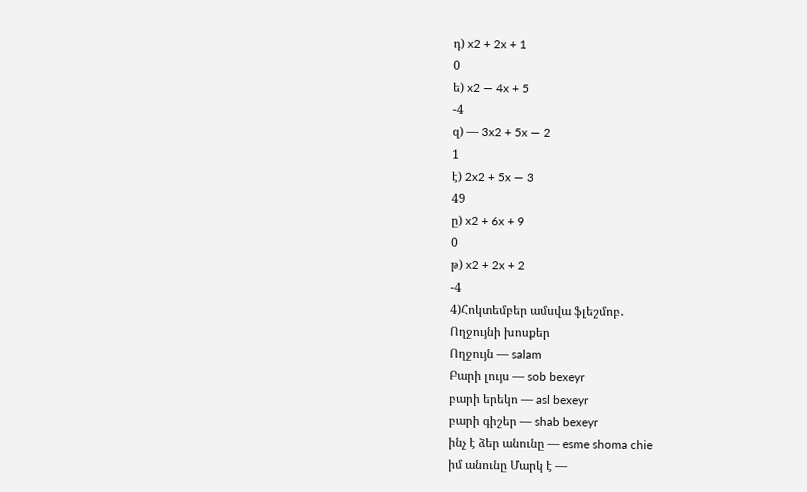դ) x2 + 2x + 1
0
ե) x2 — 4x + 5
-4
զ) — 3x2 + 5x — 2
1
է) 2x2 + 5x — 3
49
ը) x2 + 6x + 9
0
թ) x2 + 2x + 2
-4
4)Հոկտեմբեր ամսվա ֆլեշմոբ․
Ողջույնի խոսքեր
Ողջույն — salam
Բարի լույս — sob bexeyr
բարի երեկո — asl bexeyr
բարի գիշեր — shab bexeyr
ինչ է ձեր անունը — esme shoma chie
իմ անունը Մարկ է —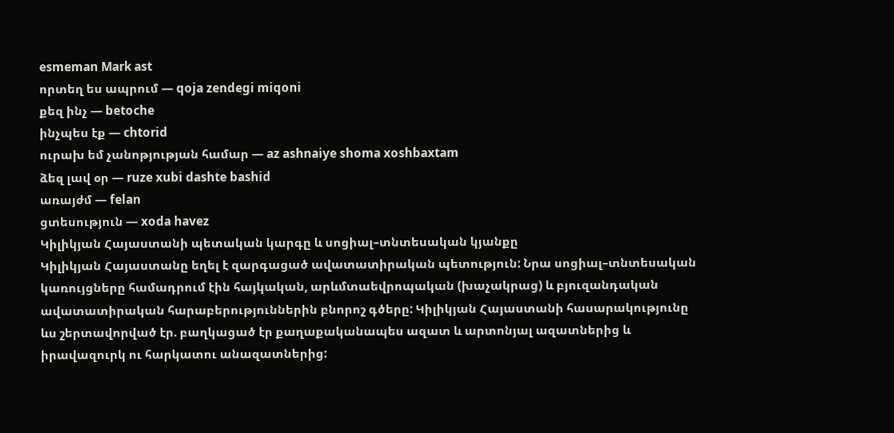esmeman Mark ast
որտեղ ես ապրում — qoja zendegi miqoni
քեզ ինչ — betoche
ինչպես էք — chtorid
ուրախ եմ չանոթյության համար — az ashnaiye shoma xoshbaxtam
ձեզ լավ օր — ruze xubi dashte bashid
առայժմ — felan
ցտեսություն — xoda havez
Կիլիկյան Հայաստանի պետական կարգը և սոցիալ–տնտեսական կյանքը
Կիլիկյան Հայաստանը եղել է զարգացած ավատատիրական պետություն: Նրա սոցիալ–տնտեսական կառույցները համադրում էին հայկական, արևմտաեվրոպական (խաչակրաց) և բյուզանդական ավատատիրական հարաբերություններին բնորոշ գծերը: Կիլիկյան Հայաստանի հասարակությունը ևս շերտավորված էր. բաղկացած էր քաղաքականապես ազատ և արտոնյալ ազատներից և իրավազուրկ ու հարկատու անազատներից: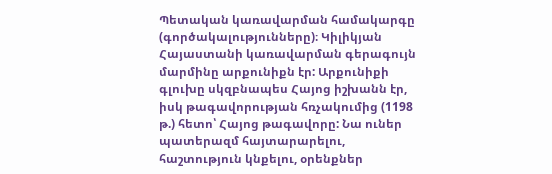Պետական կառավարման համակարգը (գործակալությունները)։ Կիլիկյան Հայաստանի կառավարման գերագույն մարմինը արքունիքն էր: Արքունիքի գլուխը սկզբնապես Հայոց իշխանն էր, իսկ թագավորության հռչակումից (1198 թ.) հետո՝ Հայոց թագավորը: Նա ուներ պատերազմ հայտարարելու, հաշտություն կնքելու, օրենքներ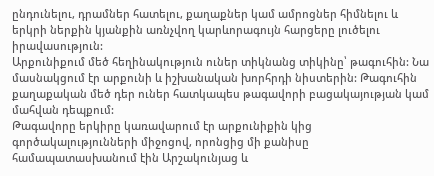ընդունելու, դրամներ հատելու, քաղաքներ կամ ամրոցներ հիմնելու և երկրի ներքին կյանքին առնչվող կարևորագույն հարցերը լուծելու իրավասություն:
Արքունիքում մեծ հեղինակություն ուներ տիկնանց տիկինը՝ թագուհին: Նա մասնակցում էր արքունի և իշխանական խորհրդի նիստերին: Թագուհին քաղաքական մեծ դեր ուներ հատկապես թագավորի բացակայության կամ մահվան դեպքում:
Թագավորը երկիրը կառավարում էր արքունիքին կից գործակալությունների միջոցով, որոնցից մի քանիսը համապատասխանում էին Արշակունյաց և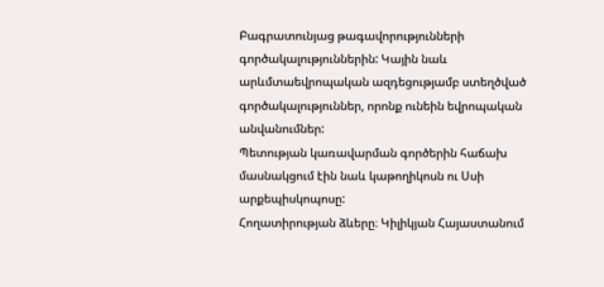Բագրատունյաց թագավորությունների գործակալություններին: Կային նաև արևմտաեվրոպական ազդեցությամբ ստեղծված գործակալություններ, որոնք ունեին եվրոպական անվանումներ:
Պետության կառավարման գործերին հաճախ մասնակցում էին նաև կաթողիկոսն ու Սսի արքեպիսկոպոսը:
Հողատիրության ձևերը։ Կիլիկյան Հայաստանում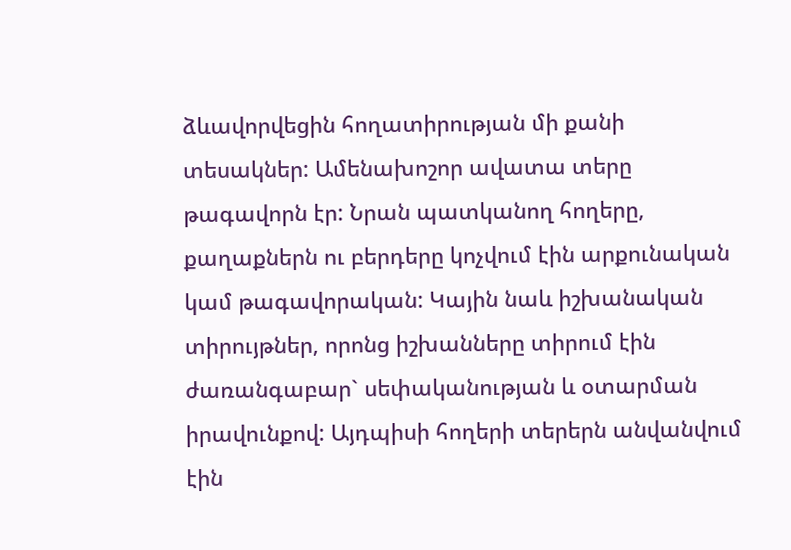ձևավորվեցին հողատիրության մի քանի տեսակներ: Ամենախոշոր ավատա տերը թագավորն էր: Նրան պատկանող հողերը, քաղաքներն ու բերդերը կոչվում էին արքունական կամ թագավորական: Կային նաև իշխանական տիրույթներ, որոնց իշխանները տիրում էին ժառանգաբար` սեփականության և օտարման իրավունքով: Այդպիսի հողերի տերերն անվանվում էին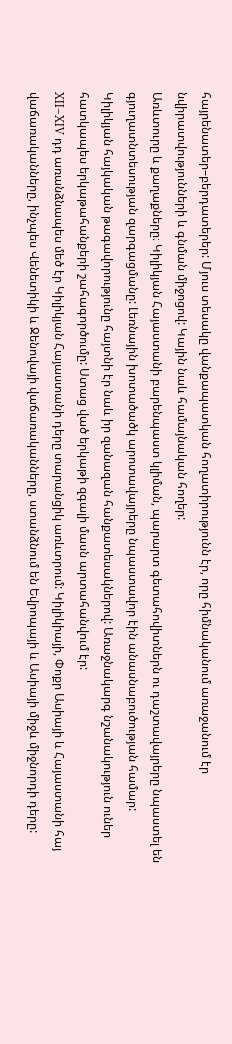հայրենատեր–բերդատերեր: Մյուս տեսակը վանքապատկան հողատիրությունն էր, որը հիմնականում առաջանում էր նվիրատվությունների և գնման միջոցով: Կային նաև համայնական հողեր:
Առևտուրը և քաղաքները։ Կիլիկյան Հայաստանի բարենպաստ կլիման, պարարտ գետահովիտներն ու դաշտավայրերը նպաստել են գյուղատնտեսության զարգացմանը: Լեռնային խոտածածկ արոտավայրերը նպաստավոր էին անասնաբուծության համար:
Կիլիկյան հայկական թագավորությունը հայտնի էր նաև իր զանազան հանքատեսակներով: Առաջնակարգ նշանակություն ուներ հատկապես երկաթահանքերի շահագործումը: Ստաց ված երկաթի զգալի մասն արտահանվում էր:
XII–XIV դդ առանձնապես մեծ էր Կիլիկյան Հայաստանի դերը տարանցիկ առևտրում: Կիլիկիայի, Փոքր Ասիայի և Հայաստանի հայ վաճառականները, ինչպես Վենետիկի և Ջենովայի վաճառականները, ստանձնում են Եվրոպայի և Ասիայի միջև միջնորդի դերը: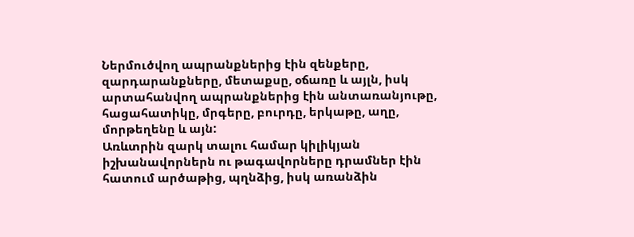Ներմուծվող ապրանքներից էին զենքերը, զարդարանքները, մետաքսը, օճառը և այլն, իսկ արտահանվող ապրանքներից էին անտառանյութը, հացահատիկը, մրգերը, բուրդը, երկաթը, աղը, մորթեղենը և այն:
Առևտրին զարկ տալու համար կիլիկյան իշխանավորներն ու թագավորները դրամներ էին հատում արծաթից, պղնձից, իսկ առանձին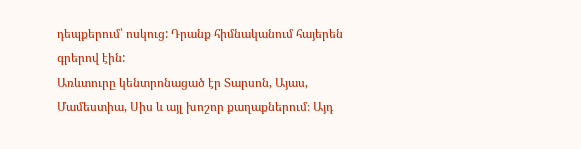դեպքերում՝ ոսկուց: Դրանք հիմնականում հայերեն գրերով էին:
Առևտուրը կենտրոնացած էր Տարսոն, Այաս, Մամեստիա, Սիս և այլ խոշոր քաղաքներում։ Այդ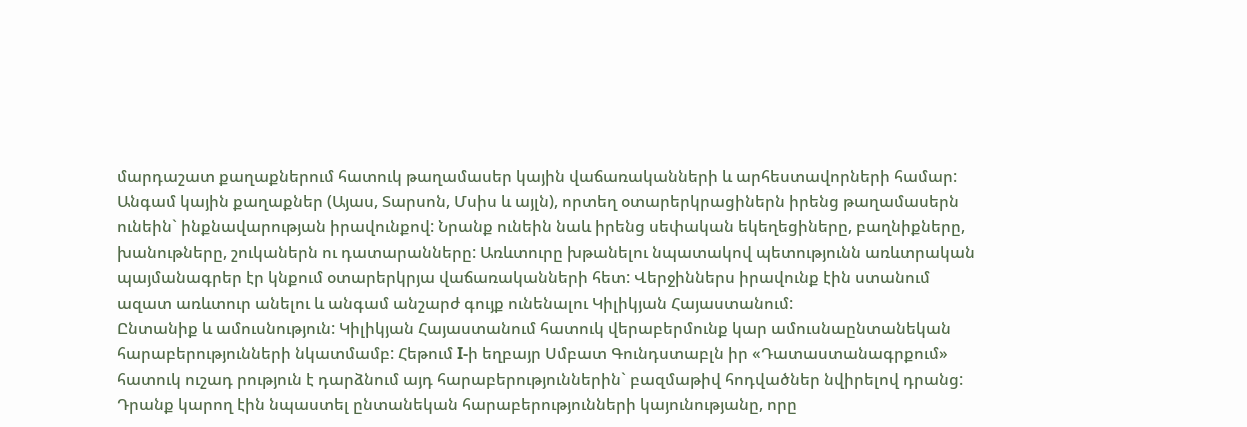մարդաշատ քաղաքներում հատուկ թաղամասեր կային վաճառականների և արհեստավորների համար: Անգամ կային քաղաքներ (Այաս, Տարսոն, Մսիս և այլն), որտեղ օտարերկրացիներն իրենց թաղամասերն ունեին` ինքնավարության իրավունքով: Նրանք ունեին նաև իրենց սեփական եկեղեցիները, բաղնիքները, խանութները, շուկաներն ու դատարանները: Առևտուրը խթանելու նպատակով պետությունն առևտրական պայմանագրեր էր կնքում օտարերկրյա վաճառականների հետ: Վերջիններս իրավունք էին ստանում ազատ առևտուր անելու և անգամ անշարժ գույք ունենալու Կիլիկյան Հայաստանում:
Ընտանիք և ամուսնություն: Կիլիկյան Հայաստանում հատուկ վերաբերմունք կար ամուսնաընտանեկան հարաբերությունների նկատմամբ: Հեթում I-ի եղբայր Սմբատ Գունդստաբլն իր «Դատաստանագրքում» հատուկ ուշադ րություն է դարձնում այդ հարաբերություններին` բազմաթիվ հոդվածներ նվիրելով դրանց: Դրանք կարող էին նպաստել ընտանեկան հարաբերությունների կայունությանը, որը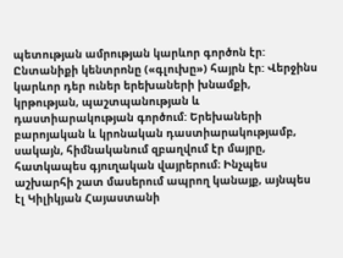պետության ամրության կարևոր գործոն էր:
Ընտանիքի կենտրոնը («գլուխը») հայրն էր: Վերջինս կարևոր դեր ուներ երեխաների խնամքի, կրթության, պաշտպանության և դաստիարակության գործում: Երեխաների բարոյական և կրոնական դաստիարակությամբ, սակայն, հիմնականում զբաղվում էր մայրը, հատկապես գյուղական վայրերում։ Ինչպես աշխարհի շատ մասերում ապրող կանայք, այնպես էլ Կիլիկյան Հայաստանի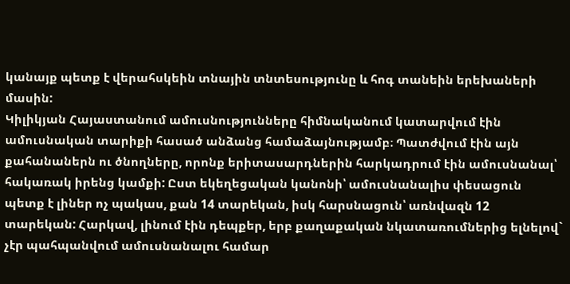կանայք պետք է վերահսկեին տնային տնտեսությունը և հոգ տանեին երեխաների մասին:
Կիլիկյան Հայաստանում ամուսնությունները հիմնականում կատարվում էին ամուսնական տարիքի հասած անձանց համաձայնությամբ։ Պատժվում էին այն քահանաներն ու ծնողները, որոնք երիտասարդներին հարկադրում էին ամուսնանալ՝ հակառակ իրենց կամքի: Ըստ եկեղեցական կանոնի՝ ամուսնանալիս փեսացուն պետք է լիներ ոչ պակաս, քան 14 տարեկան, իսկ հարսնացուն՝ առնվազն 12 տարեկան: Հարկավ, լինում էին դեպքեր, երբ քաղաքական նկատառումներից ելնելով` չէր պահպանվում ամուսնանալու համար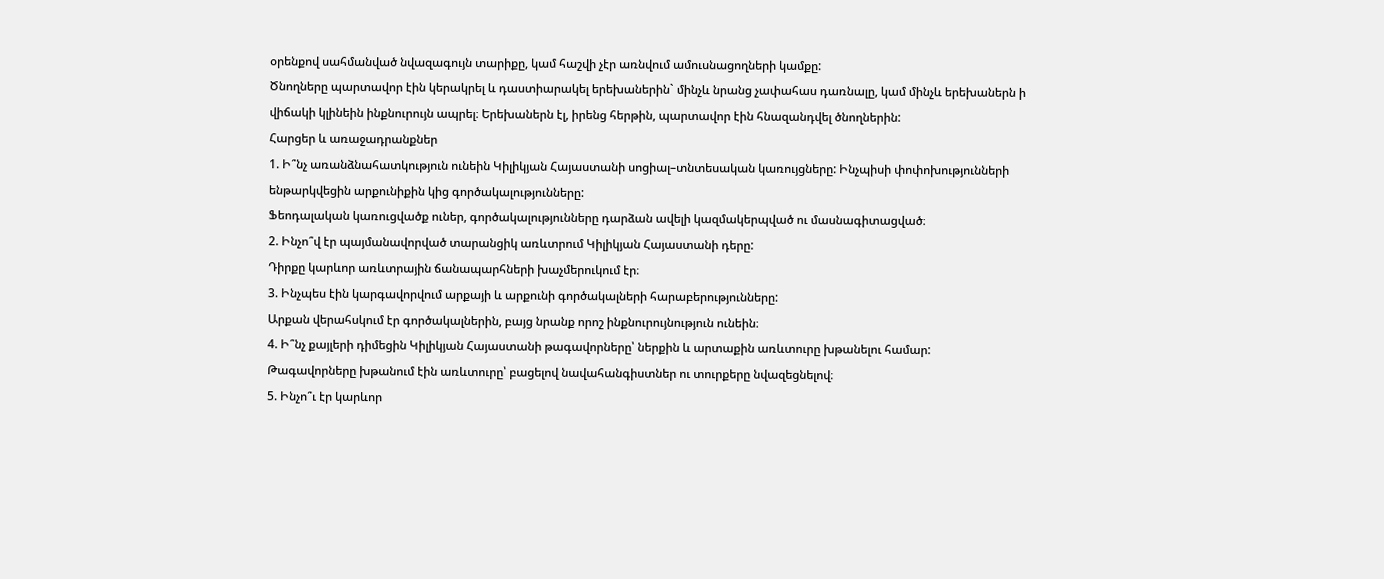օրենքով սահմանված նվազագույն տարիքը, կամ հաշվի չէր առնվում ամուսնացողների կամքը:
Ծնողները պարտավոր էին կերակրել և դաստիարակել երեխաներին` մինչև նրանց չափահաս դառնալը, կամ մինչև երեխաներն ի վիճակի կլինեին ինքնուրույն ապրել։ Երեխաներն էլ, իրենց հերթին, պարտավոր էին հնազանդվել ծնողներին:
Հարցեր և առաջադրանքներ
1. Ի՞նչ առանձնահատկություն ունեին Կիլիկյան Հայաստանի սոցիալ–տնտեսական կառույցները: Ինչպիսի փոփոխությունների ենթարկվեցին արքունիքին կից գործակալությունները:
Ֆեոդալական կառուցվածք ուներ, գործակալությունները դարձան ավելի կազմակերպված ու մասնագիտացված։
2. Ինչո՞վ էր պայմանավորված տարանցիկ առևտրում Կիլիկյան Հայաստանի դերը:
Դիրքը կարևոր առևտրային ճանապարհների խաչմերուկում էր։
3. Ինչպես էին կարգավորվում արքայի և արքունի գործակալների հարաբերությունները:
Արքան վերահսկում էր գործակալներին, բայց նրանք որոշ ինքնուրույնություն ունեին։
4. Ի՞նչ քայլերի դիմեցին Կիլիկյան Հայաստանի թագավորները՝ ներքին և արտաքին առևտուրը խթանելու համար:
Թագավորները խթանում էին առևտուրը՝ բացելով նավահանգիստներ ու տուրքերը նվազեցնելով։
5. Ինչո՞ւ էր կարևոր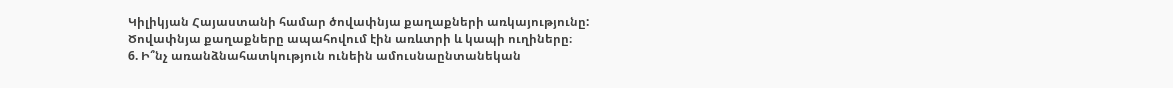Կիլիկյան Հայաստանի համար ծովափնյա քաղաքների առկայությունը:
Ծովափնյա քաղաքները ապահովում էին առևտրի և կապի ուղիները։
6. Ի՞նչ առանձնահատկություն ունեին ամուսնաընտանեկան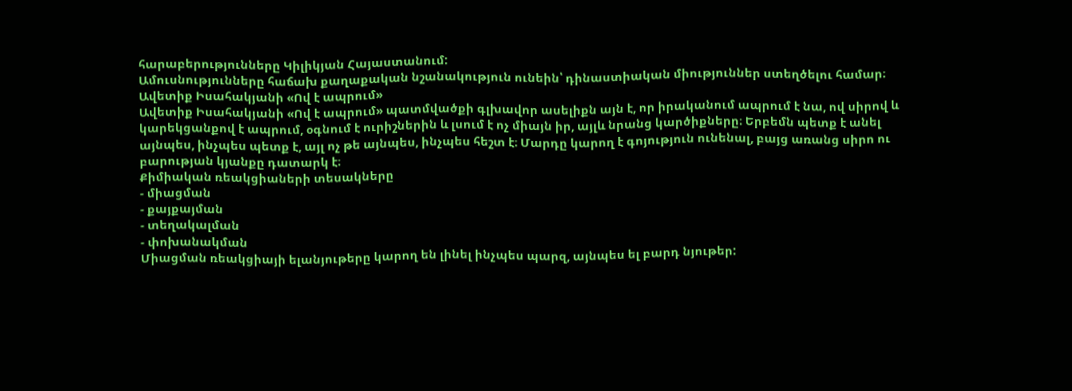հարաբերությունները Կիլիկյան Հայաստանում:
Ամուսնությունները հաճախ քաղաքական նշանակություն ունեին՝ դինաստիական միություններ ստեղծելու համար։
Ավետիք Իսահակյանի «Ով է ապրում»
Ավետիք Իսահակյանի «Ով է ապրում» պատմվածքի գլխավոր ասելիքն այն է, որ իրականում ապրում է նա, ով սիրով և կարեկցանքով է ապրում, օգնում է ուրիշներին և լսում է ոչ միայն իր, այլև նրանց կարծիքները։ Երբեմն պետք է անել այնպես, ինչպես պետք է, այլ ոչ թե այնպես, ինչպես հեշտ է։ Մարդը կարող է գոյություն ունենալ, բայց առանց սիրո ու բարության կյանքը դատարկ է։
Քիմիական ռեակցիաների տեսակները
- միացման
- քայքայման
- տեղակալման
- փոխանակման
Միացման ռեակցիայի ելանյութերը կարող են լինել ինչպես պարզ, այնպես ել բարդ նյութեր: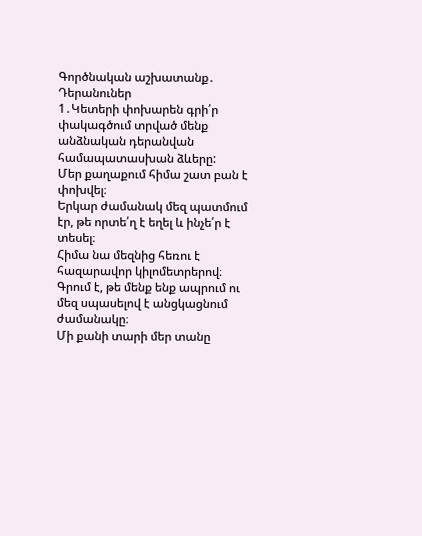Գործնական աշխատանք․ Դերանուներ
1․Կետերի փոխարեն գրի՛ր փակագծում տրված մենք անձնական դերանվան համապատասխան ձևերը:
Մեր քաղաքում հիմա շատ բան է փոխվել։
Երկար ժամանակ մեզ պատմում էր, թե որտե՛ղ է եղել և ինչե՛ր է տեսել։
Հիմա նա մեզնից հեռու է հազարավոր կիլոմետրերով։
Գրում է, թե մենք ենք ապրում ու մեզ սպասելով է անցկացնում ժամանակը։
Մի քանի տարի մեր տանը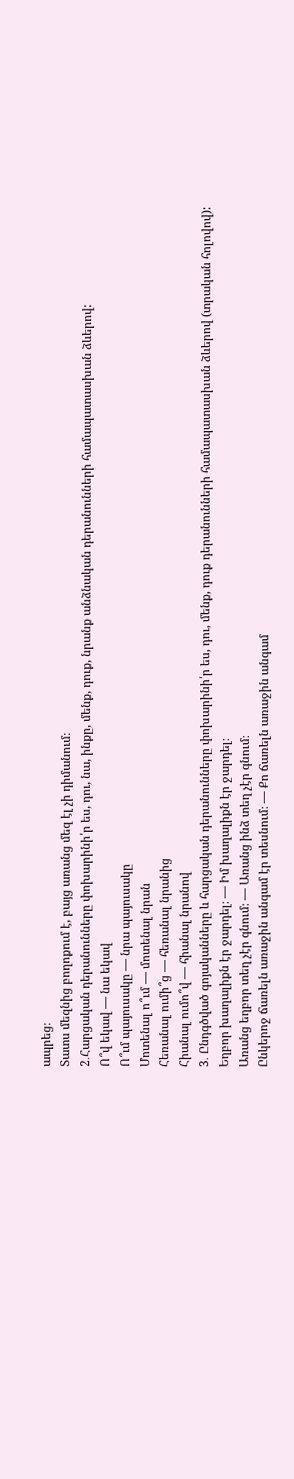ապրեց։
Տատս մեզնից բողոքում է, բայց առանց մեզ էլ չի դիմանում։
2․Հարցական դերանունները փոխարինի՛ր ես, դու, նա, ինքը, մենք, դուք, նրանք անձնական դերանունների համապատասխան ձևերով:
Ո՞վ եկավ — նա եկավ
Ո՞ւմ պայուսակը — նրա պայուսակը
Մոտենալ ո՞ւմ — մոտենալ նրան
Հեռանալ ումի՞ց — հեռանալ նրանից
Հիանալ ումո՞վ — հիանալ նրանով
3․ Ընդգծված գոյականները և հարցական դերանունները փոխարինի՛ր ես, դու, մենք, դուք դերանունների համապատասխան ձևերով (տրական հոլովով):
Եղբոր խաղալիքն էր ջարդել։ — Իմ խաղալիքն էր ջարդել։
Առանց եղբոր տեղ չէր գնում։ — Առանց ինձ տեղ չէր գնում։
Ընկերոջ ճառելն առաջին անգամ էր տեսնում։ — Քո ճառելն առաջին անգամ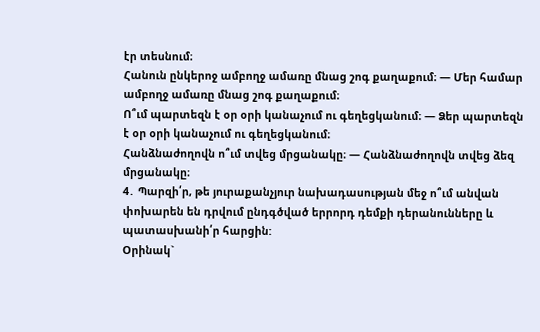էր տեսնում։
Հանուն ընկերոջ ամբողջ ամառը մնաց շոգ քաղաքում։ — Մեր համար ամբողջ ամառը մնաց շոգ քաղաքում։
Ո՞ւմ պարտեզն է օր օրի կանաչում ու գեղեցկանում։ — Ձեր պարտեզն է օր օրի կանաչում ու գեղեցկանում։
Հանձնաժողովն ո՞ւմ տվեց մրցանակը։ — Հանձնաժողովն տվեց ձեզ մրցանակը։
4․ Պարզի՛ր, թե յուրաքանչյուր նախադասության մեջ ո՞ւմ անվան փոխարեն են դրվում ընդգծված երրորդ դեմքի դերանունները և պատասխանի՛ր հարցին:
Օրինակ`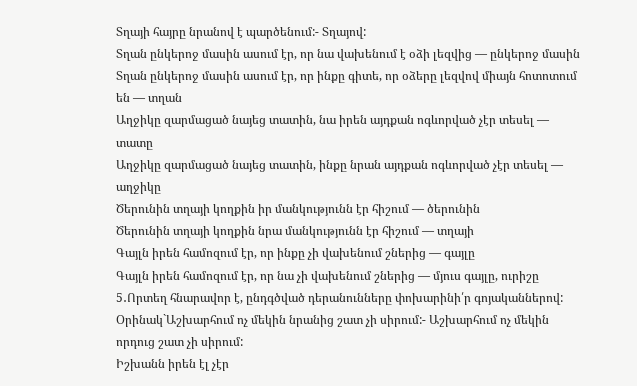Տղայի հայրը նրանով է պարծենում:- Տղայով:
Տղան ընկերոջ մասին ասում էր, որ նա վախենում է օձի լեզվից — ընկերոջ մասին
Տղան ընկերոջ մասին ասում էր, որ ինքը գիտե, որ օձերը լեզվով միայն հոտոտում են — տղան
Աղջիկը զարմացած նայեց տատին, նա իրեն այդքան ոգևորված չէր տեսել — տատը
Աղջիկը զարմացած նայեց տատին, ինքը նրան այդքան ոգևորված չէր տեսել — աղջիկը
Ծերունին տղայի կողքին իր մանկությունն էր հիշում — ծերունին
Ծերունին տղայի կողքին նրա մանկությունն էր հիշում — տղայի
Գայլն իրեն համոզում էր, որ ինքը չի վախենում շներից — գայլը
Գայլն իրեն համոզում էր, որ նա չի վախենում շներից — մյուս գայլը, ուրիշը
5․Որտեղ հնարավոր է, ընդգծված դերանունները փոխարինի՛ր գոյականներով:
Օրինակ`Աշխարհում ոչ մեկին նրանից շատ չի սիրում:- Աշխարհում ոչ մեկին որդուց շատ չի սիրում:
Իշխանն իրեն էլ չէր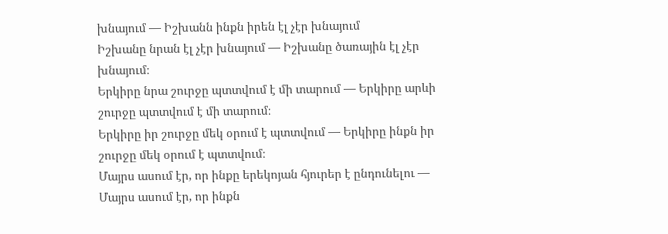խնայում — Իշխանն ինքն իրեն էլ չէր խնայում
Իշխանը նրան էլ չէր խնայում — Իշխանը ծառային էլ չէր խնայում։
Երկիրը նրա շուրջը պտտվում է մի տարում — Երկիրը արևի շուրջը պտտվում է մի տարում։
Երկիրը իր շուրջը մեկ օրում է պտտվում — Երկիրը ինքն իր շուրջը մեկ օրում է պտտվում։
Մայրս ասում էր, որ ինքը երեկոյան հյուրեր է ընդունելու — Մայրս ասում էր, որ ինքն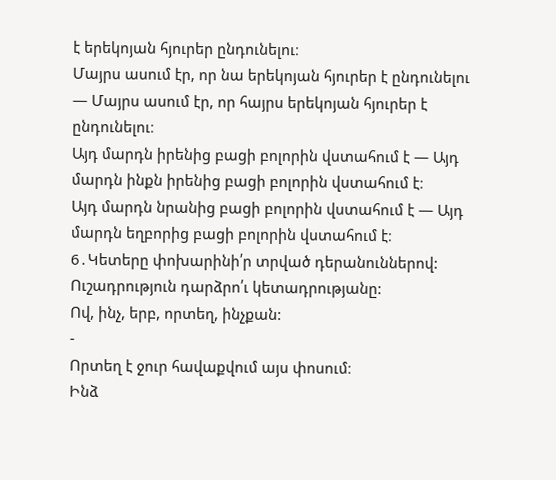է երեկոյան հյուրեր ընդունելու։
Մայրս ասում էր, որ նա երեկոյան հյուրեր է ընդունելու — Մայրս ասում էր, որ հայրս երեկոյան հյուրեր է ընդունելու։
Այդ մարդն իրենից բացի բոլորին վստահում է — Այդ մարդն ինքն իրենից բացի բոլորին վստահում է։
Այդ մարդն նրանից բացի բոլորին վստահում է — Այդ մարդն եղբորից բացի բոլորին վստահում է։
6․Կետերը փոխարինի՛ր տրված դերանուններով: Ուշադրություն դարձրո՛ւ կետադրությանը:
Ով, ինչ, երբ, որտեղ, ինչքան:
-
Որտեղ է ջուր հավաքվում այս փոսում։
Ինձ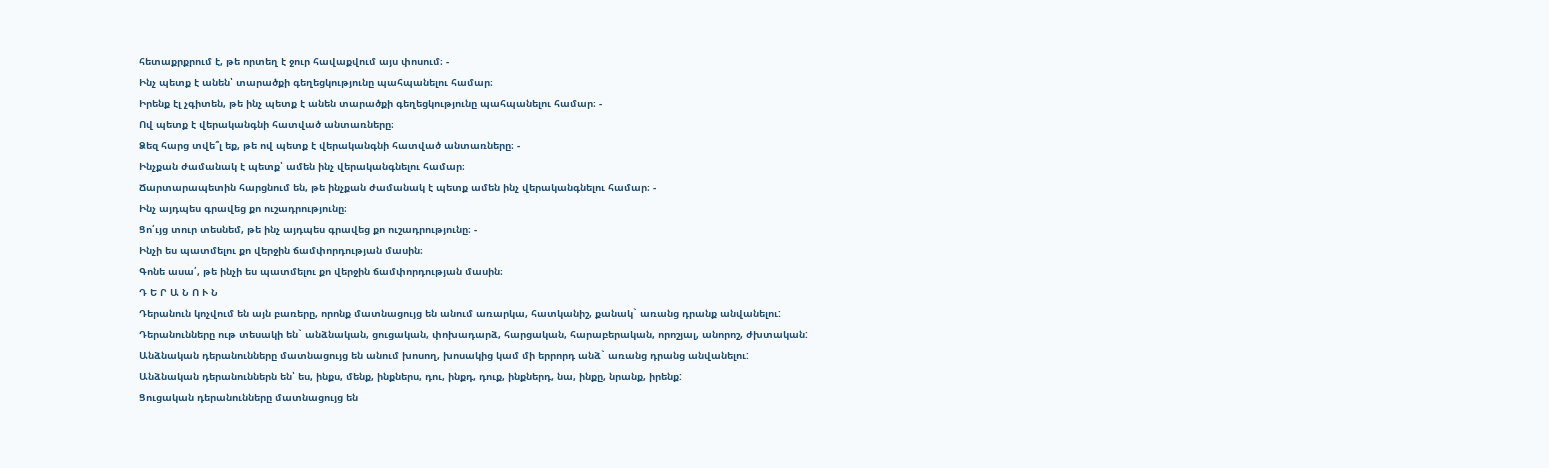հետաքրքրում է, թե որտեղ է ջուր հավաքվում այս փոսում։ -
Ինչ պետք է անեն՝ տարածքի գեղեցկությունը պահպանելու համար։
Իրենք էլ չգիտեն, թե ինչ պետք է անեն տարածքի գեղեցկությունը պահպանելու համար։ -
Ով պետք է վերականգնի հատված անտառները։
Ձեզ հարց տվե՞լ եք, թե ով պետք է վերականգնի հատված անտառները։ -
Ինչքան ժամանակ է պետք՝ ամեն ինչ վերականգնելու համար։
Ճարտարապետին հարցնում են, թե ինչքան ժամանակ է պետք ամեն ինչ վերականգնելու համար։ -
Ինչ այդպես գրավեց քո ուշադրությունը։
Ցո՛ւյց տուր տեսնեմ, թե ինչ այդպես գրավեց քո ուշադրությունը։ -
Ինչի ես պատմելու քո վերջին ճամփորդության մասին։
Գոնե ասա՛, թե ինչի ես պատմելու քո վերջին ճամփորդության մասին։
Դ Ե Ր Ա Ն Ո Ւ Ն
Դերանուն կոչվում են այն բառերը, որոնք մատնացույց են անում առարկա, հատկանիշ, քանակ` առանց դրանք անվանելու:
Դերանունները ութ տեսակի են` անձնական, ցուցական, փոխադարձ, հարցական, հարաբերական, որոշյալ, անորոշ, ժխտական:
Անձնական դերանունները մատնացույց են անում խոսող, խոսակից կամ մի երրորդ անձ` առանց դրանց անվանելու:
Անձնական դերանուններն են՝ ես, ինքս, մենք, ինքներս, դու, ինքդ, դուք, ինքներդ, նա, ինքը, նրանք, իրենք:
Ցուցական դերանունները մատնացույց են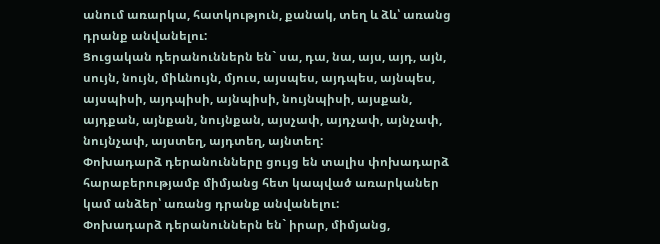անում առարկա, հատկություն, քանակ, տեղ և ձև՝ առանց դրանք անվանելու:
Ցուցական դերանուններն են` սա, դա, նա, այս, այդ, այն, սույն, նույն, միևնույն, մյուս, այսպես, այդպես, այնպես, այսպիսի, այդպիսի, այնպիսի, նույնպիսի, այսքան, այդքան, այնքան, նույնքան, այսչափ, այդչափ, այնչափ, նույնչափ, այստեղ, այդտեղ, այնտեղ:
Փոխադարձ դերանունները ցույց են տալիս փոխադարձ հարաբերությամբ միմյանց հետ կապված առարկաներ կամ անձեր՝ առանց դրանք անվանելու:
Փոխադարձ դերանուններն են` իրար, միմյանց,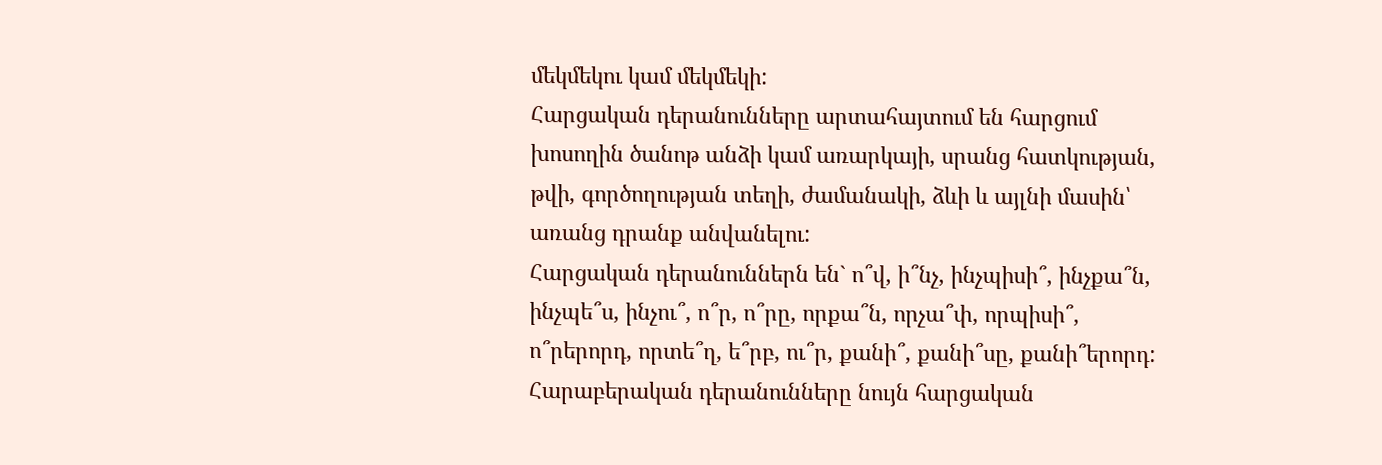մեկմեկու կամ մեկմեկի:
Հարցական դերանունները արտահայտում են հարցում խոսողին ծանոթ անձի կամ առարկայի, սրանց հատկության, թվի, գործողության տեղի, ժամանակի, ձևի և այլնի մասին՝ առանց դրանք անվանելու:
Հարցական դերանուններն են` ո՞վ, ի՞նչ, ինչպիսի՞, ինչքա՞ն, ինչպե՞ս, ինչու՞, ո՞ր, ո՞րը, որքա՞ն, որչա՞փ, որպիսի՞, ո՞րերորդ, որտե՞ղ, ե՞րբ, ու՞ր, քանի՞, քանի՞սը, քանի՞երորդ:
Հարաբերական դերանունները նույն հարցական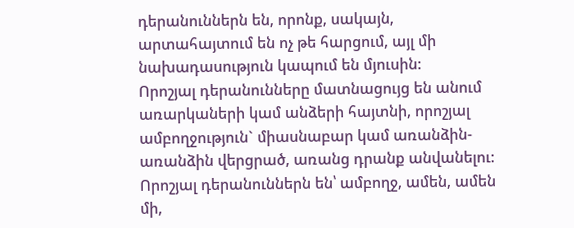դերանուններն են, որոնք, սակայն, արտահայտում են ոչ թե հարցում, այլ մի նախադասություն կապում են մյուսին:
Որոշյալ դերանունները մատնացույց են անում առարկաների կամ անձերի հայտնի, որոշյալ ամբողջություն` միասնաբար կամ առանձին-առանձին վերցրած, առանց դրանք անվանելու:
Որոշյալ դերանուններն են՝ ամբողջ, ամեն, ամեն մի,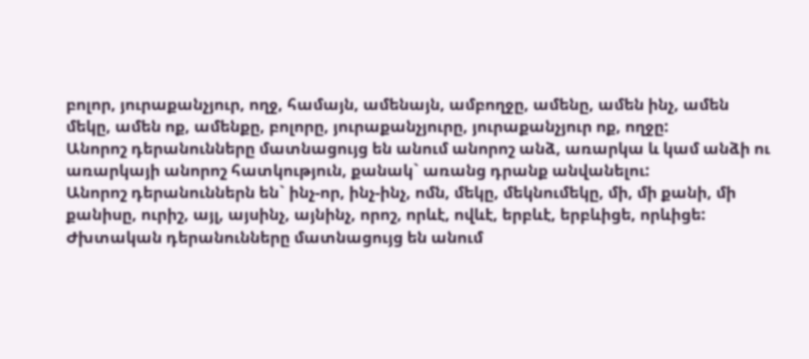բոլոր, յուրաքանչյուր, ողջ, համայն, ամենայն, ամբողջը, ամենը, ամեն ինչ, ամեն մեկը, ամեն ոք, ամենքը, բոլորը, յուրաքանչյուրը, յուրաքանչյուր ոք, ողջը:
Անորոշ դերանունները մատնացույց են անում անորոշ անձ, առարկա և կամ անձի ու առարկայի անորոշ հատկություն, քանակ` առանց դրանք անվանելու:
Անորոշ դերանուններն են` ինչ-որ, ինչ-ինչ, ոմն, մեկը, մեկնումեկը, մի, մի քանի, մի քանիսը, ուրիշ, այլ, այսինչ, այնինչ, որոշ, որևէ, ովևէ, երբևէ, երբևիցե, որևիցե:
Ժխտական դերանունները մատնացույց են անում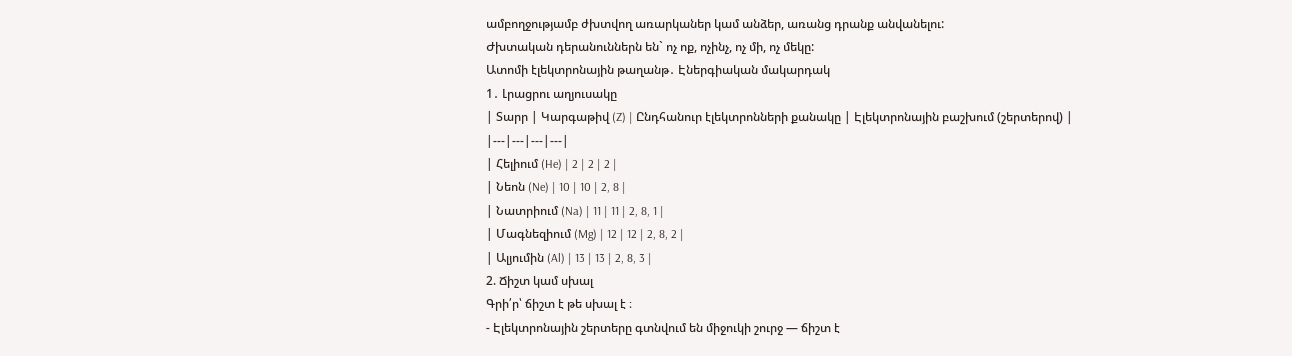ամբողջությամբ ժխտվող առարկաներ կամ անձեր, առանց դրանք անվանելու:
Ժխտական դերանուններն են` ոչ ոք, ոչինչ, ոչ մի, ոչ մեկը:
Ատոմի էլեկտրոնային թաղանթ․ Էներգիական մակարդակ
1․ Լրացրու աղյուսակը
| Տարր | Կարգաթիվ (Z) | Ընդհանուր էլեկտրոնների քանակը | Էլեկտրոնային բաշխում (շերտերով) |
|---|---|---|---|
| Հելիում (He) | 2 | 2 | 2 |
| Նեոն (Ne) | 10 | 10 | 2, 8 |
| Նատրիում (Na) | 11 | 11 | 2, 8, 1 |
| Մագնեզիում (Mg) | 12 | 12 | 2, 8, 2 |
| Ալյումին (Al) | 13 | 13 | 2, 8, 3 |
2. Ճիշտ կամ սխալ
Գրի՛ր՝ ճիշտ է թե սխալ է ։
- Էլեկտրոնային շերտերը գտնվում են միջուկի շուրջ — ճիշտ է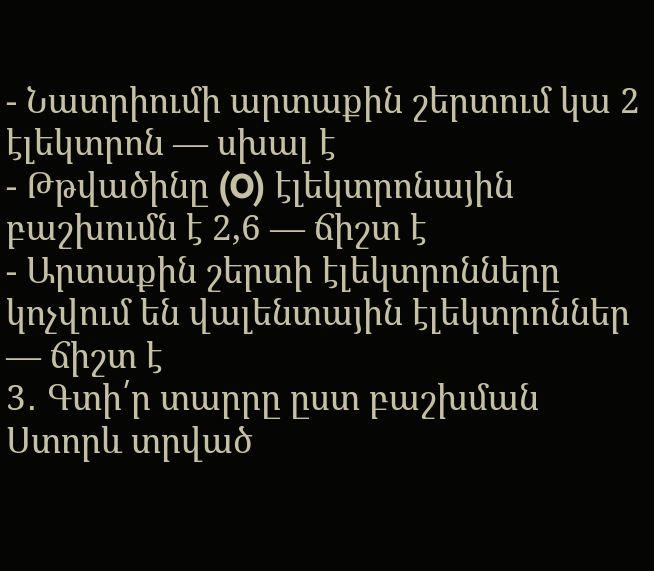- Նատրիումի արտաքին շերտում կա 2 էլեկտրոն — սխալ է
- Թթվածինը (O) էլեկտրոնային բաշխումն է 2,6 — ճիշտ է
- Արտաքին շերտի էլեկտրոնները կոչվում են վալենտային էլեկտրոններ — ճիշտ է
3․ Գտի՛ր տարրը ըստ բաշխման
Ստորև տրված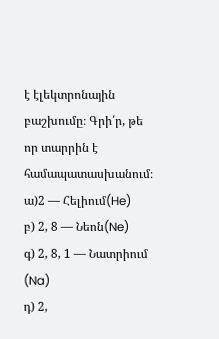է էլեկտրոնային բաշխումը։ Գրի՛ր, թե որ տարրին է համապատասխանում։
ա)2 — Հելիում(He)
բ) 2, 8 — Նեոն(Ne)
գ) 2, 8, 1 — Նատրիում (Na)
դ) 2,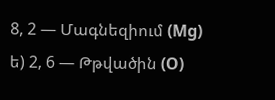8, 2 — Մագնեզիում (Mg)
ե) 2, 6 — Թթվածին (O)